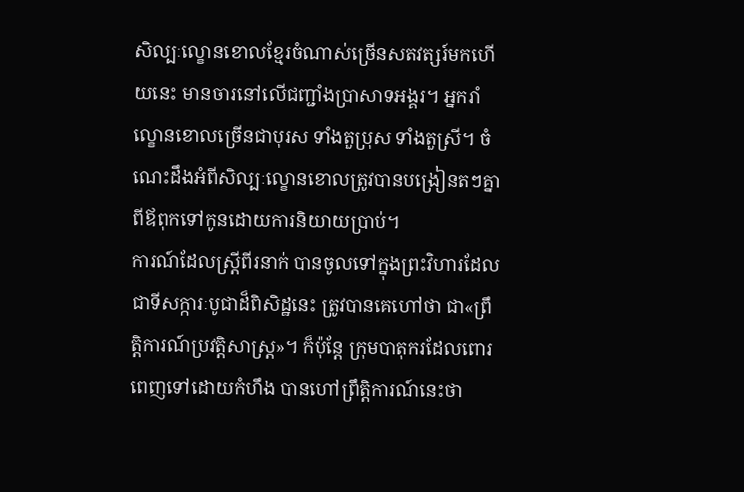សិល្បៈល្ខោនខោលខ្មែរចំណាស់ច្រើនសតវត្សរ៍មកហើយនេះ មានចារនៅលើជញ្ជាំងប្រាសាទអង្គរ។ អ្នករាំល្ខោនខោលច្រើនជាបុរស ទាំងតួប្រុស ទាំងតួស្រី។ ចំណេះដឹងអំពីសិល្បៈល្ខោនខោលត្រូវបានបង្រៀនតៗគ្នាពីឪពុកទៅកូនដោយការនិយាយប្រាប់។
ការណ៍ដែលស្រ្តីពីរនាក់ បានចូលទៅក្នុងព្រះវិហារដែលជាទីសក្ការៈបូជាដ៏ពិសិដ្ឋនេះ ត្រូវបានគេហៅថា ជា«ព្រឹត្តិការណ៍ប្រវត្តិសាស្រ្ត»។ ក៏ប៉ុន្តែ ក្រុមបាតុករដែលពោរពេញទៅដោយកំហឹង បានហៅព្រឹត្តិការណ៍នេះថា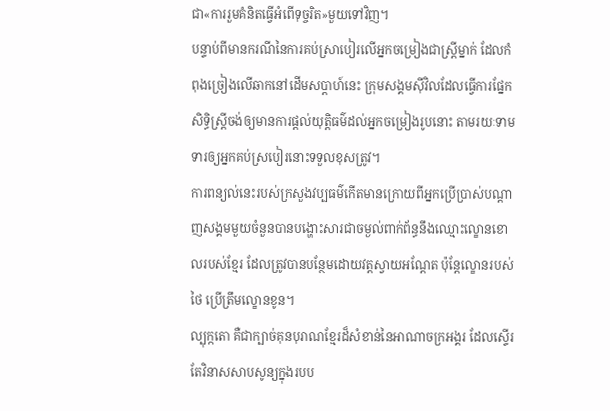ជា«ការរួមគំនិតធ្វើអំពើទុច្ចរិត»មួយទៅវិញ។
បន្ទាប់ពីមានករណីនៃការគប់ស្រាបៀរលើអ្នកចម្រៀងជាស្រ្តីម្នាក់ ដែលកំពុងច្រៀងលើឆាកនៅដើមសប្តាហ៍នេះ ក្រុមសង្គមស៊ីវិលដែលធ្វើការផ្នែកសិទ្ធិស្រ្តីចង់ឲ្យមានការផ្តល់យុត្តិធម៌ដល់អ្នកចម្រៀងរូបនោះ តាមរយៈទាមទារឲ្យអ្នកគប់ស្របៀរនោះទទួលខុសត្រូវ។
ការពន្យល់នេះរបស់ក្រសួងវប្បធម៌កើតមានក្រោយពីអ្នកប្រើប្រាស់បណ្តាញសង្គមមួយចំនួនបានបង្ហោះសារជាចម្ងល់ពាក់ព័ន្ធនឹងឈ្មោះល្ខោនខោលរបស់ខ្មែរ ដែលត្រូវបានបន្ថែមដោយវត្តស្វាយអណ្តែត ប៉ុន្តែល្ខោនរបស់ថៃ ប្រើត្រឹមល្ខោនខូន។
ល្បុក្កតោ គឺជាក្បាច់គុនបុរាណខ្មែរដ៏សំខាន់នៃអាណាចក្រអង្គរ ដែលស្ទើរតែវិនាសសាបសូន្យក្នុងរបប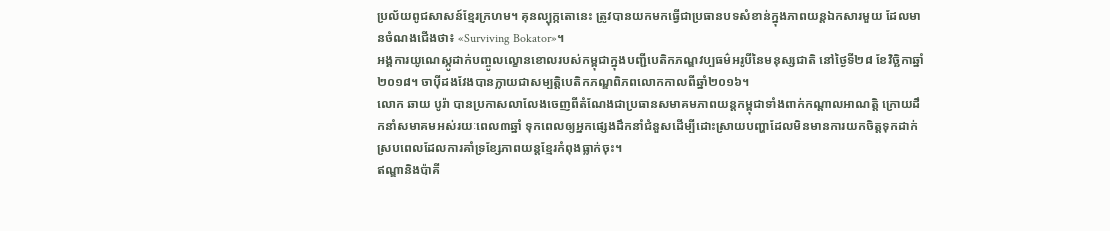ប្រល័យពូជសាសន៍ខ្មែរក្រហម។ គុនល្បុក្កតោនេះ ត្រូវបានយកមកធ្វើជាប្រធានបទសំខាន់ក្នុងភាពយន្តឯកសារមួយ ដែលមានចំណងជើងថា៖ «Surviving Bokator»។
អង្គការយូណេស្កូដាក់បញ្ចូលល្ខោនខោលរបស់កម្ពុជាក្នុងបញ្ជីបេតិកភណ្ឌវប្បធម៌អរូបីនៃមនុស្សជាតិ នៅថ្ងៃទី២៨ ខែវិច្ឆិកាឆ្នាំ២០១៨។ ចាប៉ីដងវែងបានក្លាយជាសម្បត្តិបេតិកភណ្ឌពិភពលោកកាលពីឆ្នាំ២០១៦។
លោក ឆាយ បូរ៉ា បានប្រកាសលាលែងចេញពីតំណែងជាប្រធានសមាគមភាពយន្តកម្ពុជាទាំងពាក់កណ្តាលអាណត្តិ ក្រោយដឹកនាំសមាគមអស់រយៈពេល៣ឆ្នាំ ទុកពេលឲ្យអ្នកផ្សេងដឹកនាំជំនួសដើម្បីដោះស្រាយបញ្ហាដែលមិនមានការយកចិត្តទុកដាក់ ស្របពេលដែលការគាំទ្រខ្សែភាពយន្តខ្មែរកំពុងធ្លាក់ចុះ។
ឥណ្ឌានិងប៉ាគី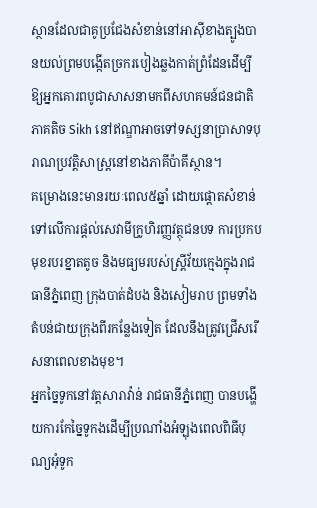ស្ថានដែលជាគូប្រជែងសំខាន់នៅអាស៊ីខាងត្បូងបានយល់ព្រមបង្កើតច្រករបៀងឆ្លងកាត់ព្រំដែនដើម្បីឱ្យអ្នកគោរពបូជាសាសនាមកពីសហគមន៍ជនជាតិភាគតិច Sikh នៅឥណ្ឌាអាចទៅទស្សនាប្រាសាទបុរាណប្រវត្តិសាស្ត្រនៅខាងភាគីប៉ាគីស្ថាន។
គម្រោងនេះមានរយៈពេល៥ឆ្នាំ ដោយផ្តោតសំខាន់ទៅលើការផ្តល់សេវាមីក្រូហិរញ្ញវត្ថុជនបទ ការប្រកបមុខរបរខ្នាតតូច និងមធ្យមរបស់ស្រ្តីវ័យក្មេងក្នុងរាជធានីភ្នំពេញ ក្រុងបាត់ដំបង និងសៀមរាប ព្រមទាំងតំបន់ជាយក្រុងពីរកន្លែងទៀត ដែលនឹងត្រូវជ្រើសរើសនាពេលខាងមុខ។
អ្នកច្នៃទូកនៅវត្តសារាវ៉ាន់ រាជធានីភ្នំពេញ បានបង្ហើយការកែច្នៃទូកងដើម្បីប្រណាំងអំឡុងពេលពិធីបុណ្យអុំទូក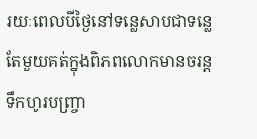រយៈពេលបីថ្ងៃនៅទន្លេសាបជាទន្លេតែមួយគត់ក្នុងពិភពលោកមានចរន្តទឹកហូរបញ្ច្រា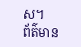ស។
ព័ត៌មាន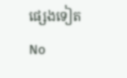ផ្សេងទៀត
No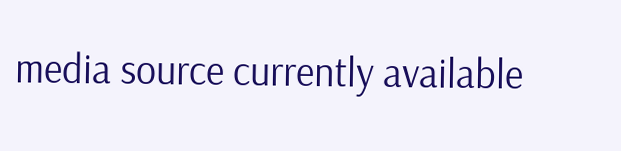media source currently available